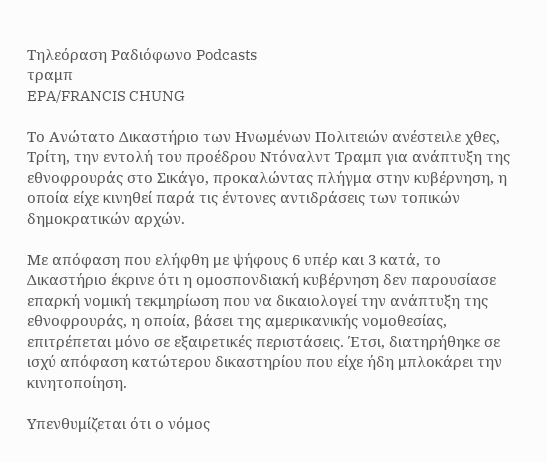Τηλεόραση Ραδιόφωνο Podcasts
τραμπ
EPA/FRANCIS CHUNG

Το Ανώτατο Δικαστήριο των Ηνωμένων Πολιτειών ανέστειλε χθες, Τρίτη, την εντολή του προέδρου Ντόναλντ Τραμπ για ανάπτυξη της εθνοφρουράς στο Σικάγο, προκαλώντας πλήγμα στην κυβέρνηση, η οποία είχε κινηθεί παρά τις έντονες αντιδράσεις των τοπικών δημοκρατικών αρχών.

Με απόφαση που ελήφθη με ψήφους 6 υπέρ και 3 κατά, το Δικαστήριο έκρινε ότι η ομοσπονδιακή κυβέρνηση δεν παρουσίασε επαρκή νομική τεκμηρίωση που να δικαιολογεί την ανάπτυξη της εθνοφρουράς, η οποία, βάσει της αμερικανικής νομοθεσίας, επιτρέπεται μόνο σε εξαιρετικές περιστάσεις. Έτσι, διατηρήθηκε σε ισχύ απόφαση κατώτερου δικαστηρίου που είχε ήδη μπλοκάρει την κινητοποίηση.

Υπενθυμίζεται ότι ο νόμος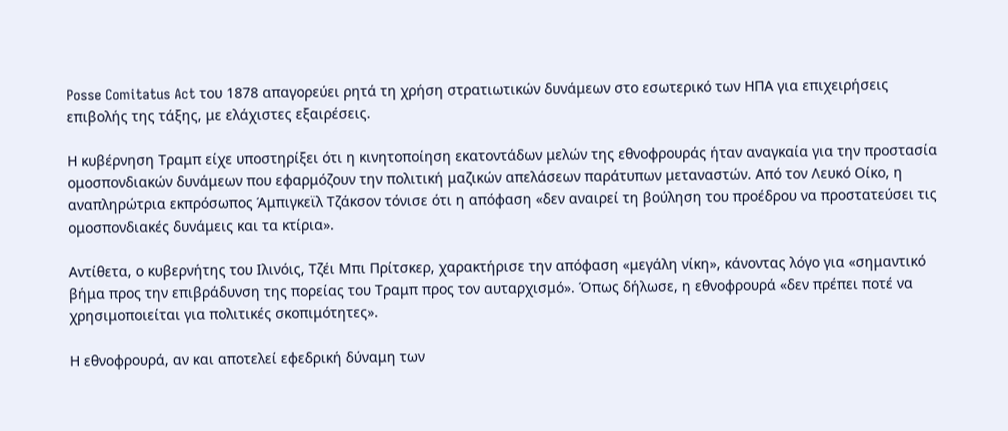Posse Comitatus Act του 1878 απαγορεύει ρητά τη χρήση στρατιωτικών δυνάμεων στο εσωτερικό των ΗΠΑ για επιχειρήσεις επιβολής της τάξης, με ελάχιστες εξαιρέσεις.

Η κυβέρνηση Τραμπ είχε υποστηρίξει ότι η κινητοποίηση εκατοντάδων μελών της εθνοφρουράς ήταν αναγκαία για την προστασία ομοσπονδιακών δυνάμεων που εφαρμόζουν την πολιτική μαζικών απελάσεων παράτυπων μεταναστών. Από τον Λευκό Οίκο, η αναπληρώτρια εκπρόσωπος Άμπιγκεϊλ Τζάκσον τόνισε ότι η απόφαση «δεν αναιρεί τη βούληση του προέδρου να προστατεύσει τις ομοσπονδιακές δυνάμεις και τα κτίρια».

Αντίθετα, ο κυβερνήτης του Ιλινόις, Τζέι Μπι Πρίτσκερ, χαρακτήρισε την απόφαση «μεγάλη νίκη», κάνοντας λόγο για «σημαντικό βήμα προς την επιβράδυνση της πορείας του Τραμπ προς τον αυταρχισμό». Όπως δήλωσε, η εθνοφρουρά «δεν πρέπει ποτέ να χρησιμοποιείται για πολιτικές σκοπιμότητες».

Η εθνοφρουρά, αν και αποτελεί εφεδρική δύναμη των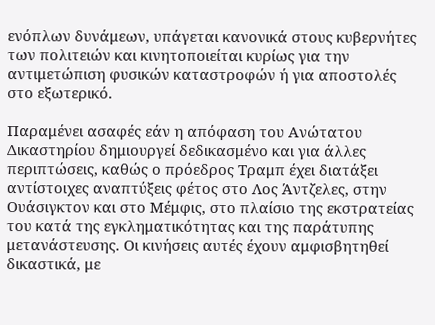ενόπλων δυνάμεων, υπάγεται κανονικά στους κυβερνήτες των πολιτειών και κινητοποιείται κυρίως για την αντιμετώπιση φυσικών καταστροφών ή για αποστολές στο εξωτερικό.

Παραμένει ασαφές εάν η απόφαση του Ανώτατου Δικαστηρίου δημιουργεί δεδικασμένο και για άλλες περιπτώσεις, καθώς ο πρόεδρος Τραμπ έχει διατάξει αντίστοιχες αναπτύξεις φέτος στο Λος Άντζελες, στην Ουάσιγκτον και στο Μέμφις, στο πλαίσιο της εκστρατείας του κατά της εγκληματικότητας και της παράτυπης μετανάστευσης. Οι κινήσεις αυτές έχουν αμφισβητηθεί δικαστικά, με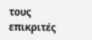τους επικριτές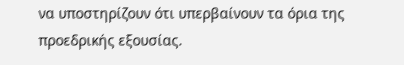να υποστηρίζουν ότι υπερβαίνουν τα όρια της προεδρικής εξουσίας.